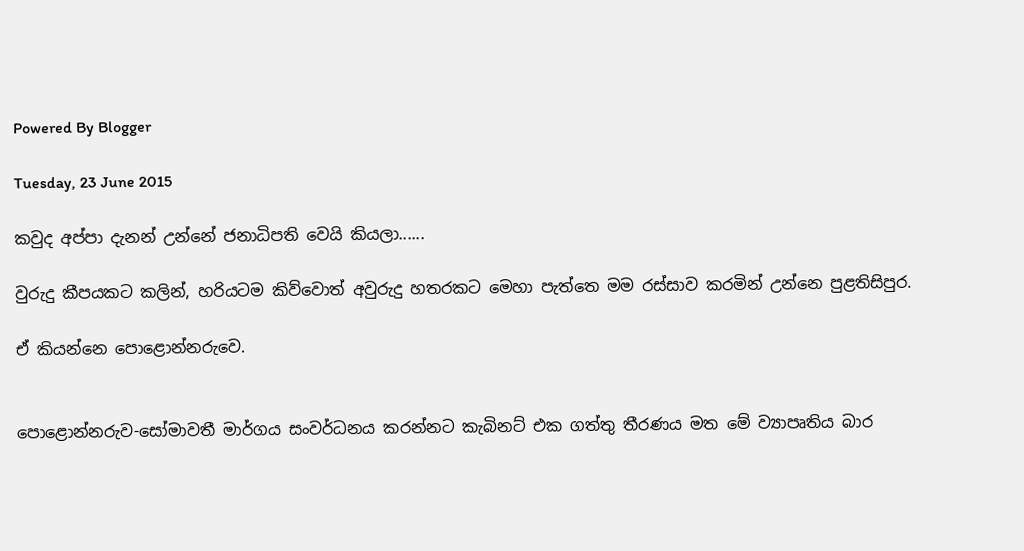Powered By Blogger

Tuesday, 23 June 2015

කවුද අප්පා දැනන් උන්නේ ජනාධිපති වෙයි කියලා......

වුරුදු කීපයකට කලින්, හරියටම කිව්වොත් අවුරුදු හතරකට මෙහා පැත්තෙ මම රස්සාව කරමින් උන්නෙ පුළතිසිපුර.

ඒ කියන්නෙ පොළොන්නරුවෙ.


පොළොන්නරුව-සෝමාවතී මාර්ගය සංවර්ධනය කරන්නට කැබිනට් එක ගත්තු තීරණය මත මේ ව්‍යාපෘතිය බාර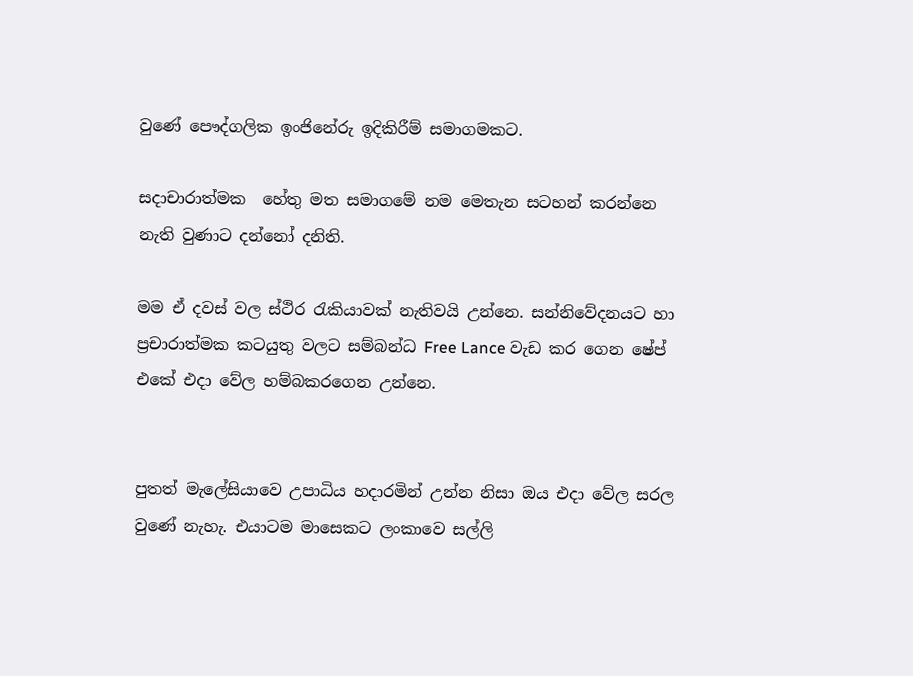වුණේ පෞද්ගලික ඉංජිනේරු ඉදිකිරීම් සමාගමකට.

සදාචාරාත්මක  හේතු මත සමාගමේ නම මෙතැන සටහන් කරන්නෙ නැති වුණාට දන්නෝ දනිති.

මම ඒ දවස් වල ස්ථිර රැකියාවක් නැතිවයි උන්නෙ. සන්නිවේදනයට හා ප්‍රචාරාත්මක කටයුතු වලට සම්බන්ධ Free Lance වැඩ කර ගෙන ෂේප් එකේ එදා වේල හම්බකරගෙන උන්නෙ.


පුතත් මැලේසියාවෙ උපාධිය හදාරමින් උන්න නිසා ඔය එදා වේල සරල වුණේ නැහැ. එයාටම මාසෙකට ලංකාවෙ සල්ලි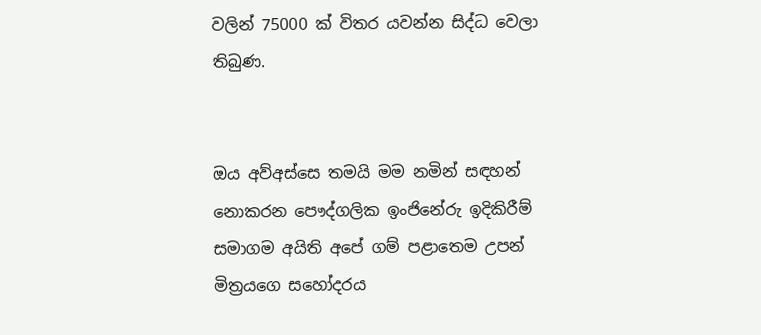වලින් 75000 ක් විතර යවන්න සිද්ධ වෙලා තිබුණ.


ඔය අව්අස්සෙ තමයි මම නමින් සඳහන් නොකරන පෞද්ගලික ඉංජිනේරු ඉදිකිරීම් සමාගම අයිති අපේ ගම් පළාතෙම උපන් මිත්‍රයගෙ සහෝදරය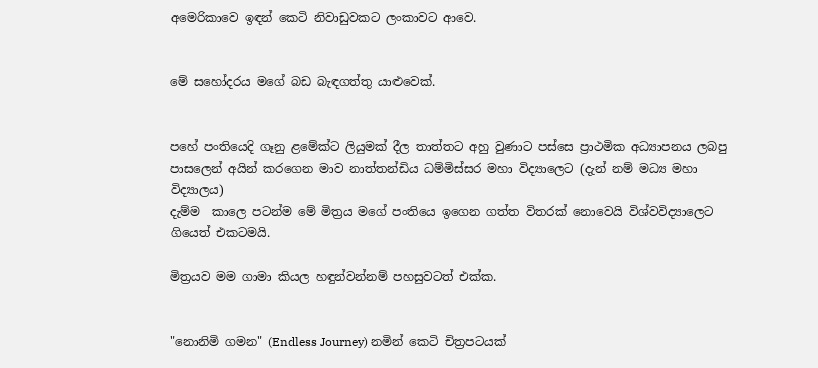අමෙරිකාවෙ ඉඳන් කෙටි නිවාඩුවකට ලංකාවට ආවෙ.


මේ සහෝදරය මගේ බඩ බැඳගත්තු යාළුවෙක්.


පහේ පංතියෙදි ගෑනු ළමේක්ට ලියුමක් දීල තාත්තට අහු වුණාට පස්සෙ ප්‍රාථමික අධ්‍යාපනය ලබපු පාසලෙන් අයින් කරගෙන මාව නාත්තන්ඩිය ධම්මිස්සර මහා විද්‍යාලෙට (දැන් නම් මධ්‍ය මහා විද්‍යාලය)
දැම්ම  කාලෙ පටන්ම මේ මිත්‍රය මගේ පංතියෙ ඉගෙන ගත්ත විතරක් නොවෙයි විශ්වවිද්‍යාලෙට ගියෙත් එකටමයි.

මිත්‍රයව මම ගාමා කියල හඳුන්වන්නම් පහසුවටත් එක්ක.


"නොනිමි ගමන" (Endless Journey) නමින් කෙටි චිත්‍රපටයක්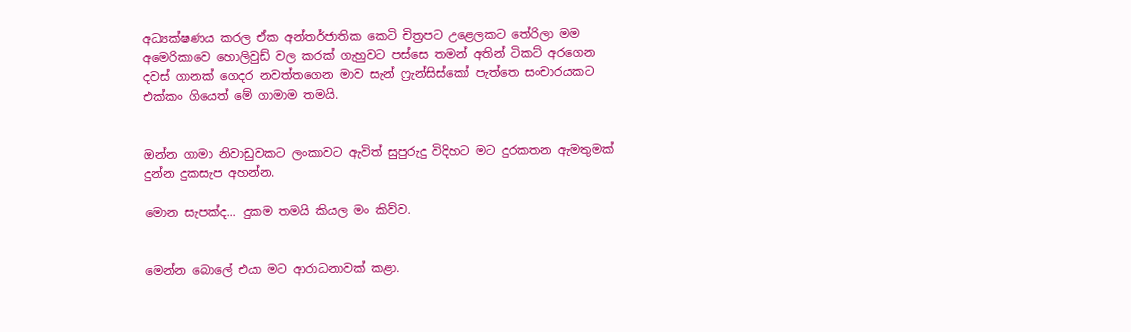අධ්‍යක්ෂණය කරල ඒක අන්තර්ජාතික කෙටි චිත්‍රපට උළෙලකට තේරිලා මම අමෙරිකාවෙ හොලිවුඩ් වල කරක් ගැහුවට පස්සෙ තමන් අතින් ටිකට් අරගෙන දවස් ගානක් ගෙදර නවත්තගෙන මාව සැන් ෆ්‍රැන්සිස්කෝ පැත්තෙ සංචාරයකට එක්කං ගියෙත් මේ ගාමාම තමයි.


ඔන්න ගාමා නිවාඩුවකට ලංකාවට ඇවිත් සුපුරුදු විදිහට මට දුරකතන ඇමතුමක් දුන්න දුකසැප අහන්න.

මොන සැපක්ද... දුකම තමයි කියල මං කිව්ව.


මෙන්න බොලේ එයා මට ආරාධනාවක් කළා.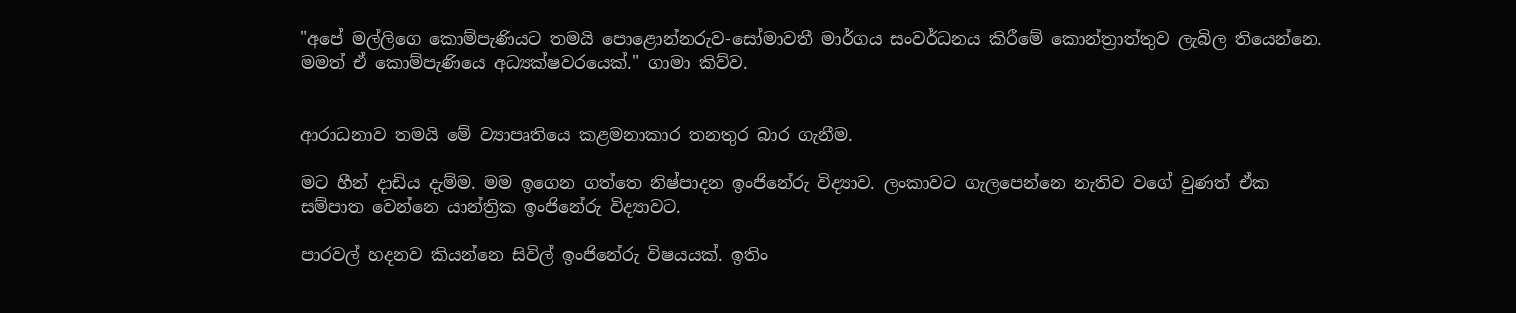"අපේ මල්ලිගෙ කොම්පැණියට තමයි පොළොන්නරුව-සෝමාවතී මාර්ගය සංවර්ධනය කිරීමේ කොන්ත්‍රාත්තුව ලැබිල තියෙන්නෙ. මමත් ඒ කොම්පැණියෙ අධ්‍යක්ෂවරයෙක්." ගාමා කිව්ව.


ආරාධනාව තමයි මේ ව්‍යාපෘතියෙ කළමනාකාර තනතුර බාර ගැනීම.

මට හීන් දාඩිය දැම්ම. මම ඉගෙන ගත්තෙ නිෂ්පාදන ඉංජිනේරු විද්‍යාව. ලංකාවට ගැලපෙන්නෙ නැතිව වගේ වුණත් ඒක සම්පාත වෙන්නෙ යාන්ත්‍රික ඉංජිනේරු විද්‍යාවට.

පාරවල් හදනව කියන්නෙ සිවිල් ඉංජිනේරු විෂයයක්. ඉතිං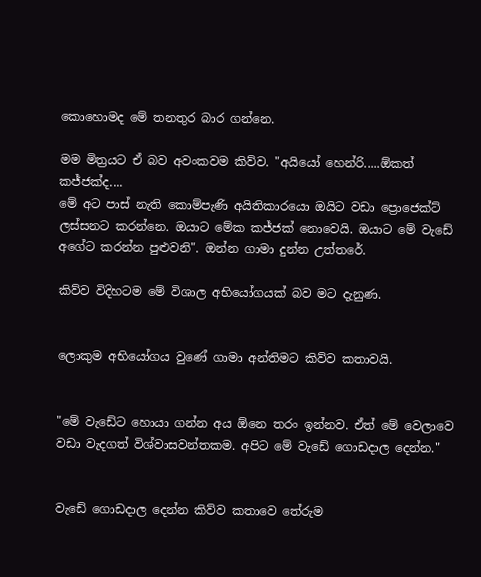කොහොමද මේ තනතුර බාර ගන්නෙ.

මම මිත්‍රයට ඒ බව අවංකවම කිව්ව. "අයියෝ හෙන්රි.....ඕකත් කජ්ජක්ද....
මේ අට පාස් නැති කොම්පැණි අයිතිකාරයො ඔයිට වඩා ප්‍රොජෙක්ට් ලස්සනට කරන්නෙ. ඔයාට මේක කජ්ජක් නොවෙයි. ඔයාට මේ වැඩේ අගේට කරන්න පුළුවනි". ඔන්න ගාමා දුන්න උත්තරේ.

කිව්ව විදිහටම මේ විශාල අභියෝගයක් බව මට දැනුණ.


ලොකුම අභියෝගය වුණේ ගාමා අන්තිමට කිව්ව කතාවයි.


"මේ වැඩේට හොයා ගන්න අය ඕනෙ තරං ඉන්නව. ඒත් මේ වෙලාවෙ වඩා වැදගත් විශ්වාසවන්තකම. අපිට මේ වැඩේ ගොඩදාල දෙන්න."


වැඩේ ගොඩදාල දෙන්න කිව්ව කතාවෙ තේරුම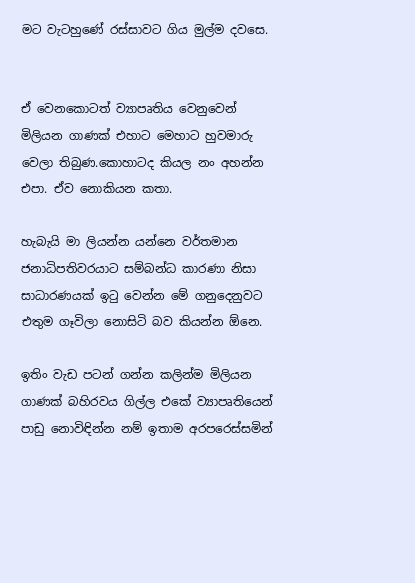මට ‍වැටහුණේ රස්සාවට ගිය මුල්ම දවසෙ.


ඒ වෙනකොටත් ව්‍යාපෘතිය වෙනුවෙන් මිලියන ගාණක් එහාට මෙහාට හුවමාරු වෙලා තිබුණ.කොහාටද කියල නං අහන්න එපා. ඒව නොකියන කතා.

හැබැයි මා ලියන්න යන්නෙ වර්තමාන ජනාධිපතිවරයාට සම්බන්ධ කාරණා නිසා සාධාරණයක් ඉටු වෙන්න මේ ගනුදෙනුවට එතුම ගෑවිලා නොසිටි බව කියන්න ඕනෙ.

ඉතිං වැඩ පටන් ගන්න කලින්ම මිලියන ගාණක් බහිරවය ගිල්ල එකේ ව්‍යාපෘතියෙන් පාඩු නොවිඳින්න නම් ඉතාම අරපරෙස්සමින්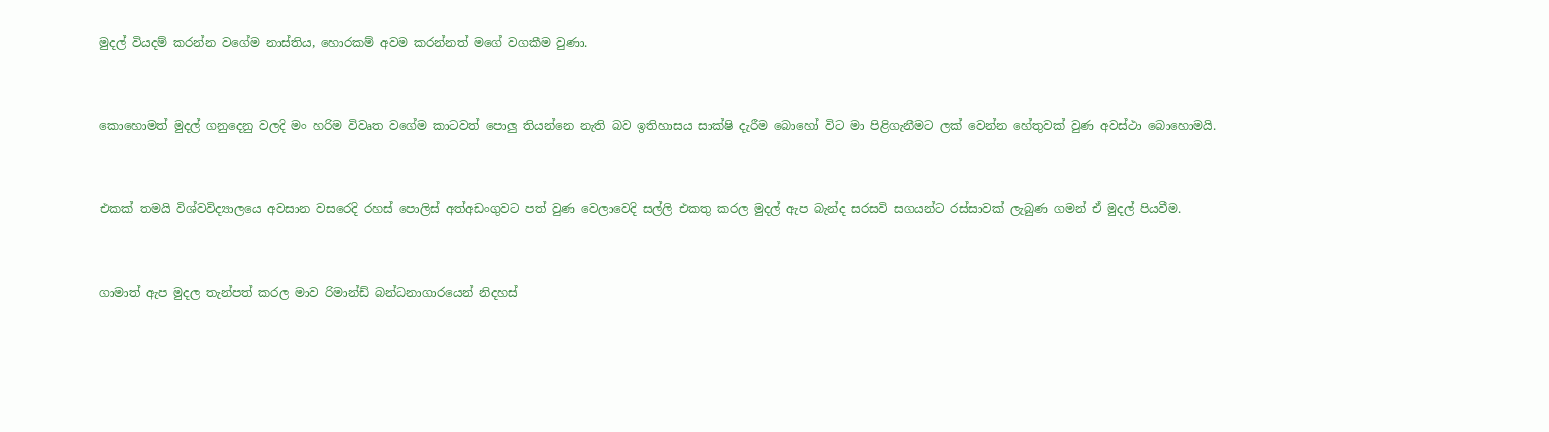මුදල් වියදම් කරන්න වගේම නාස්තිය, හොරකම් අවම කරන්නත් මගේ වගකීම වුණා.


කොහොමත් මුදල් ගනුදෙනු වලදි මං හරිම විවෘත වගේම කාටවත් පොලු තියන්නෙ නැති බව ඉතිහාසය සාක්ෂි දැරීම බොහෝ විට මා පිළිගැනීමට ලක් වෙන්න හේතුවක් වුණ අවස්ථා බොහොමයි.


එකක් තමයි විශ්වවිද්‍යාලයෙ අවසාන වසරෙදි රහස් පොලිස් අත්අඩංගුවට පත් වුණ වෙලාවෙදි සල්ලි එකතු කරල මුදල් ඇප බැන්ද සරසවි සගයන්ට රස්සාවක් ලැබුණ ගමන් ඒ මුදල් පියවීම.


ගාමාත් ඇප මුදල තැන්පත් කරල මාව රිමාන්ඩ් බන්ධනාගාරයෙන් නිදහස්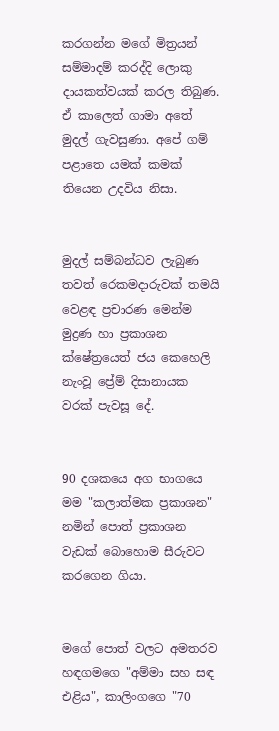කරගන්න මගේ මිත්‍රයන් සම්මාදම් කරද්දි ලොකු දායකත්වයක් කරල තිබුණ. ඒ කාලෙත් ගාමා අතේ මුදල් ගැවසුණා. අපේ ගම් පළාතෙ යමක් කමක් තියෙන උදවිය නිසා.


මුදල් සම්බන්ධව ලැබුණ තවත් රෙකමදාරුවක් තමයි වෙළඳ ප්‍රචාරණ මෙන්ම මුද්‍රණ හා ප්‍රකාශන ක්ෂේත්‍රයෙත් ජය කෙහෙලි නැංවූ ප්‍රේම් දිසානායක වරක් පැවසූ දේ.


90 දශකයෙ අග භාගයෙ මම "කලාත්මක ප්‍රකාශන" නමින් පොත් ප්‍රකාශන වැඩක් බොහොම සීරුවට කරගෙන ගියා.


මගේ පොත් වලට අමතරව හඳගමගෙ "අම්මා සහ සඳ එළිය", කාලිංගගෙ "70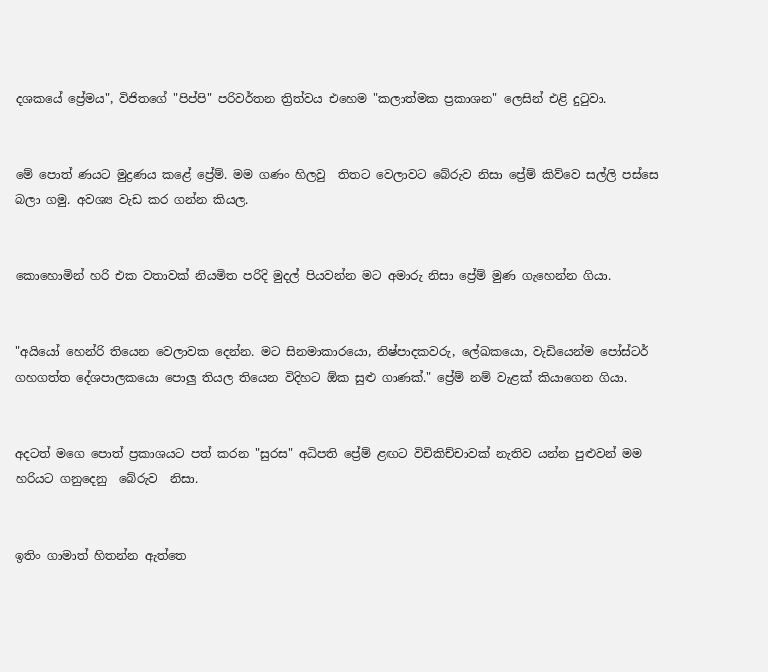දශකයේ ප්‍රේමය", විජිතගේ "පිප්පි" පරිවර්තන ත්‍රිත්වය එහෙම "කලාත්මක ප්‍රකාශන" ලෙසින් එළි දුටුවා.


මේ පොත් ණයට මුද්‍රණය කළේ ප්‍රේම්. මම ගණං හිලවු  තිතට වෙලාවට බේරුව නිසා ප්‍රේම් කිව්වෙ සල්ලි පස්සෙ බලා ගමු. අවශ්‍ය වැඩ කර ගන්න කියල.


කොහොමින් හරි එක වතාවක් නියමිත පරිදි මුදල් පියවන්න මට අමාරු නිසා ප්‍රේම් මුණ ගැහෙන්න ගියා.


"අයියෝ හෙන්රි තියෙන වෙලාවක දෙන්න. මට සිනමාකාරයො, නිෂ්පාදකවරු, ලේඛකයො, වැඩියෙන්ම පෝස්ටර් ගහගත්ත දේශපාලකයො පොලු තියල තියෙන විදිහට ඕක සුළු ගාණක්." ප්‍රේම් නම් වැළක් කියාගෙන ගියා.


අදටත් මගෙ පොත් ප්‍රකාශයට පත් කරන "සුරස" අධිපති ප්‍රේම් ළඟට විචිකිච්චාවක් නැතිව යන්න පුළුවන් මම හරියට ගනුදෙනු  බේරුව  නිසා.


ඉතිං ගාමාත් හිතන්න ඇත්තෙ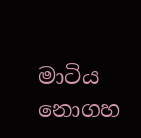මාටිය නොගහ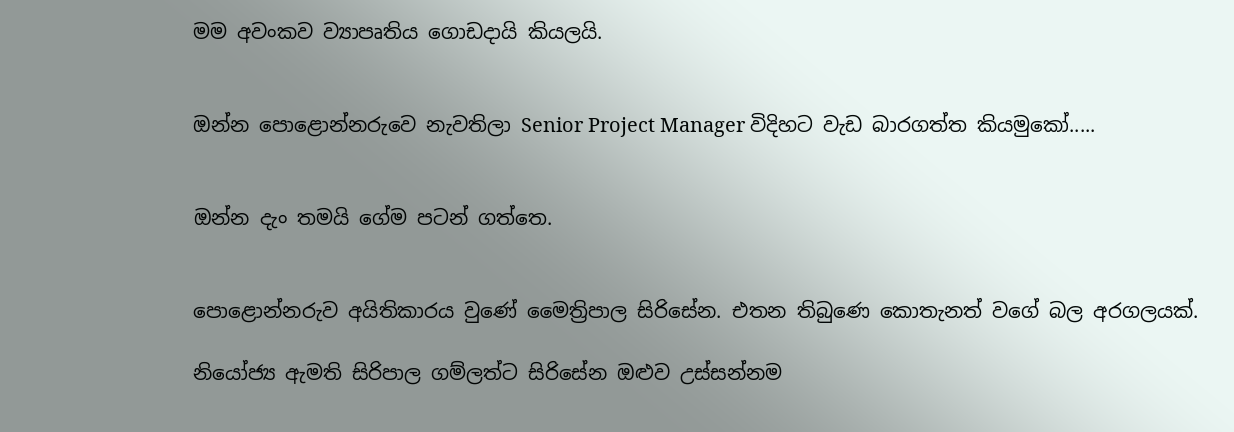මම අවංකව ව්‍යාපෘතිය ගොඩදායි කියලයි.


ඔන්න පොළොන්නරුවෙ නැවතිලා Senior Project Manager විදිහට වැඩ බාරගත්ත කියමුකෝ.....


ඔන්න දැං තමයි ගේම පටන් ගත්තෙ.


පොළොන්නරුව අයිතිකාරය වුණේ මෛත්‍රිපාල සිරිසේන. එතන තිබුණෙ කොතැනත් වගේ බල අරගලයක්.

නියෝජ්‍ය ඇමති සිරිපාල ගම්ලත්ට සිරිසේන ඔළුව උස්සන්නම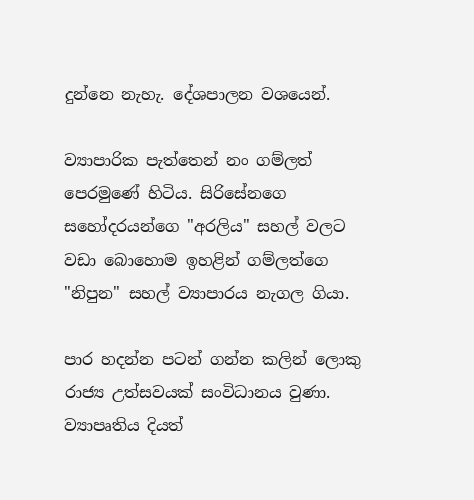දුන්නෙ නැහැ. දේශපාලන වශයෙන්.

ව්‍යාපාරික පැත්තෙන් නං ගම්ලත් පෙරමුණේ හිටිය. සිරිසේනගෙ සහෝදරයන්ගෙ "අරලිය" සහල් වලට වඩා බොහොම ඉහළින් ගම්ලත්ගෙ "නිපුන" සහල් ව්‍යාපාරය නැගල ගියා.

පාර හදන්න පටන් ගන්න කලින් ලොකු රාජ්‍ය උත්සවයක් සංවිධානය වුණා. ව්‍යාපෘතිය දියත්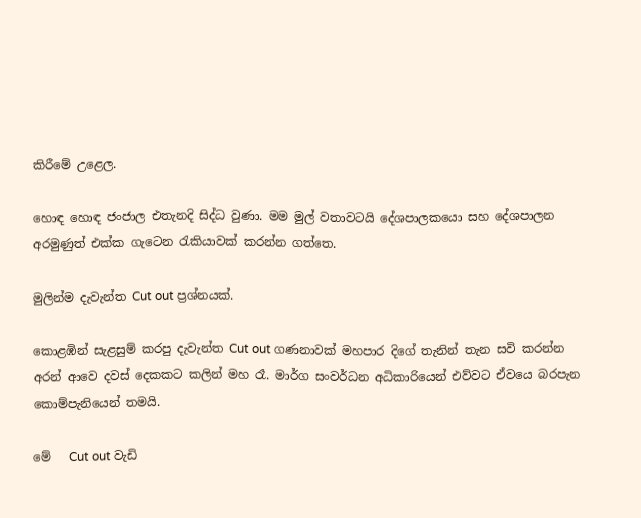කිරීමේ උළෙල.

හොඳ හොඳ ජංජාල එතැනදි සිද්ධ වුණා. මම මුල් වතාවටයි දේශපාලකයො සහ දේශපාලන අරමුණුත් එක්ක ගැටෙන රැකියාවක් කරන්න ගත්තෙ.

මුලින්ම දැවැන්ත Cut out ප්‍රශ්නයක්.

කොළඹින් සැළසුම් කරපු දැවැන්ත Cut out ගණනාවක් මහපාර දිගේ තැනින් තැන සවි කරන්න අරන් ආවෙ දවස් දෙකකට කලින් මහ රෑ. මාර්ග සංවර්ධන අධිකාරියෙන් එව්වට ඒවයෙ බරපැන කොම්පැනියෙන් තමයි.

මේ   Cut out වැඩි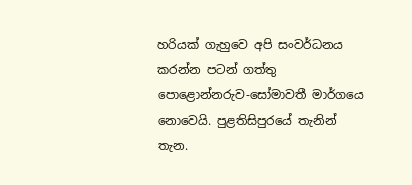හරියක් ගැහුවෙ අපි සංවර්ධනය කරන්න පටන් ගත්තු පොළොන්නරුව-සෝමාවතී මාර්ගයෙ නොවෙයි. පුළතිසිපුරයේ තැනින් තැන.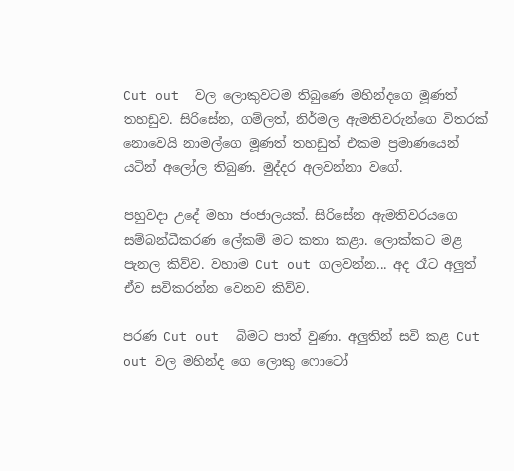Cut out  වල ලොකුවටම තිබුණෙ මහින්දගෙ මූණත් තහඩුව. සිරිසේන, ගම්ලත්, නිර්මල ඇමතිවරුන්ගෙ විතරක් නොවෙයි නාමල්ගෙ මූණත් තහඩුත් එකම ප්‍රමාණයෙන් යටින් අලෝල තිබුණ. මුද්දර අලවන්නා වගේ.

පහුවදා උදේ මහා ජංජාලයක්. සිරිසේන ඇමතිවරයගෙ සම්බන්ධීකරණ ලේකම් මට කතා කළා. ලොක්කට මළ පැනල කිව්ව. වහාම Cut out ගලවන්න... අද රෑට අලුත් ඒව සවිකරන්න වෙනව කිව්ව.

පරණ Cut out  බිමට පාත් වුණා. අලුතින් සවි කළ Cut out වල මහින්ද ගෙ ලොකු ෆොටෝ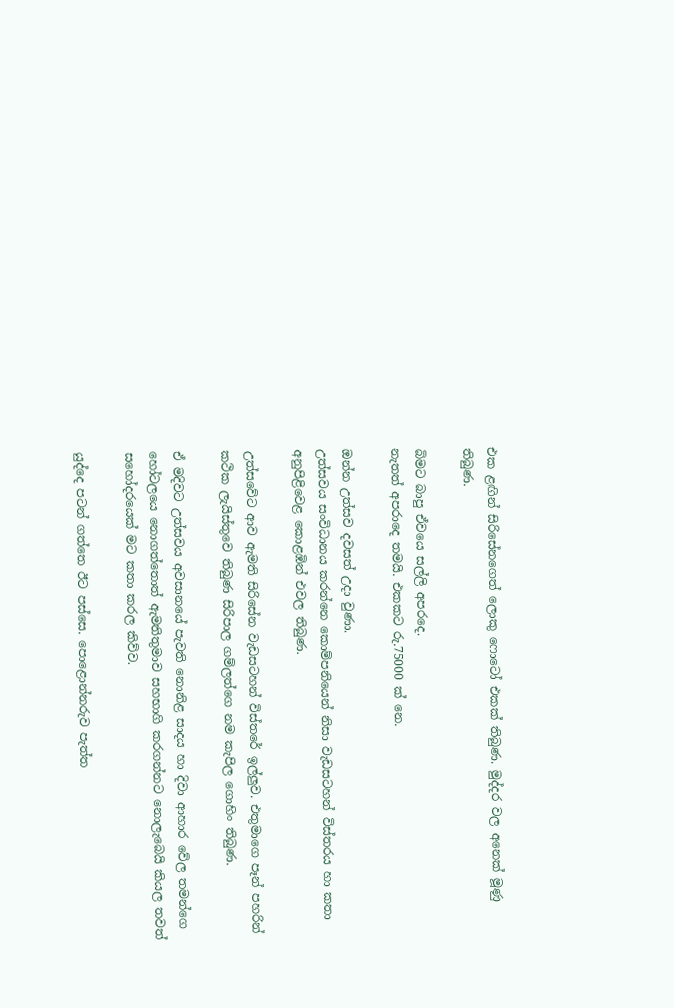එක ළඟින් සිරිසේනගෙත් ලොකු ෆොටෝ එකක් තිබුණ. මුද්දර වල අනෙක් මූණු තිබුණ.

බිමට බාපු ඒවයෙ සල්ලි අපරදෙ.
නැතත් අපරාදෙ තමයි. එකකට රු.75000 ක් නෙ.

ඔන්න උත්සව දවසත් උදා වුණා.
උත්සවය සංවිධානය කරන්නෙ කොම්පනියෙන් නිසා වැඩසටහන් විස්තරය හා කතා අනුපිළිවෙළ කොළඹින් එවල තිබුණ.

උත්සවේට ආව ඇමති සිරිසේන වැඩසටහන් විස්තරේ ඉල්ලුව. එතුමාගෙ පෑන් පහරින් කථික ලැයිස්තුවෙ තිබුණ සිරිපාල ගම්ලත්ගෙ නම කැපිල ගොහිං තිබුණ.

ඒ මදිවට උත්සවය අවසානයේ පැවති නොනිළ සාදය හා දිවා ආහාර වේල තමන්ගෙ හෝටලයෙ නොගත්තොත් ඇමතිතුමාව සහභාගි කරගන්නට නොලැබෙයි කියල තවත් සහෝදරයෙක් මට කතා කරල කිව්ව.

යුද්දෙ පටන් ගත්තෙ ඊට පස්සෙ. පොළොන්නරුව පැත්ත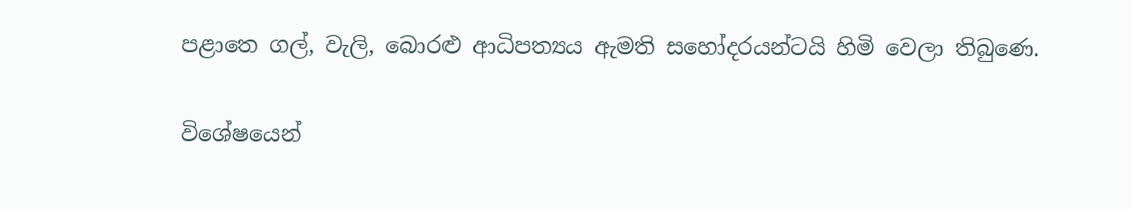පළාතෙ ගල්, වැලි, බොරළු ආධිපත්‍යය ඇමති සහෝදරයන්ටයි හිමි වෙලා තිබුණෙ.

විශේෂයෙන්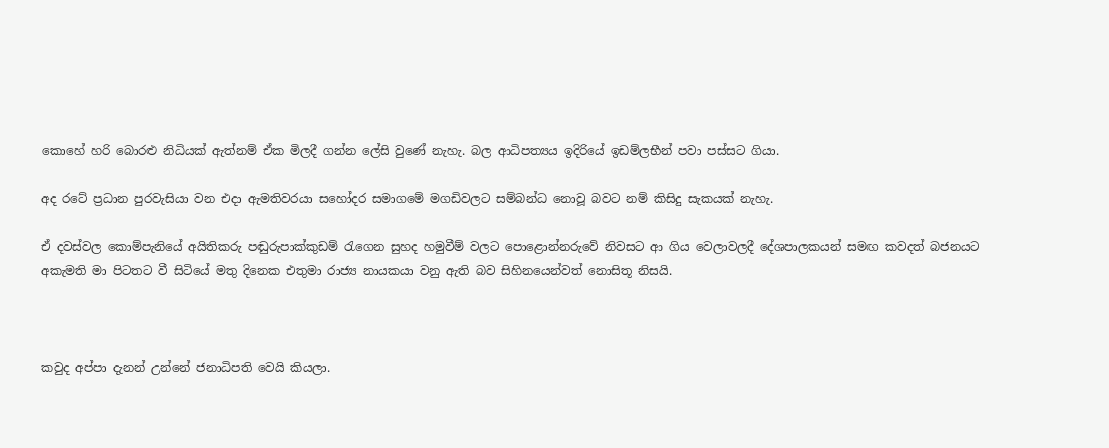කොහේ හරි බොරළු නිධියක් ඇත්නම් ඒක මිලදී ගන්න ලේසි වුණේ නැහැ. බල ආධිපත්‍යය ඉදිරියේ ඉඩම්ලභීන් පවා පස්සට ගියා.

අද රටේ ප්‍රධාන පුරවැසියා වන එදා ඇමතිවරයා සහෝදර සමාගමේ මගඩිවලට සම්බන්ධ නොවූ බවට නම් කිසිදු සැකයක් නැහැ.

ඒ දවස්වල කොම්පැනියේ අයිතිකරු පඬුරුපාක්කුඩම් රැගෙන සුහද හමුවීම් වලට පොළොන්නරුවේ නිවසට ආ ගිය වෙලාවලදී දේශපාලකයන් සමඟ කවදත් බජනයට අකැමති මා පිටතට වී සිටියේ මතු දිනෙක එතුමා රාජ්‍ය නායකයා වනු ඇති බව සිහිනයෙන්වත් නොසිතූ නිසයි.



කවුද අප්පා දැනන් උන්නේ ජනාධිපති වෙයි කියලා.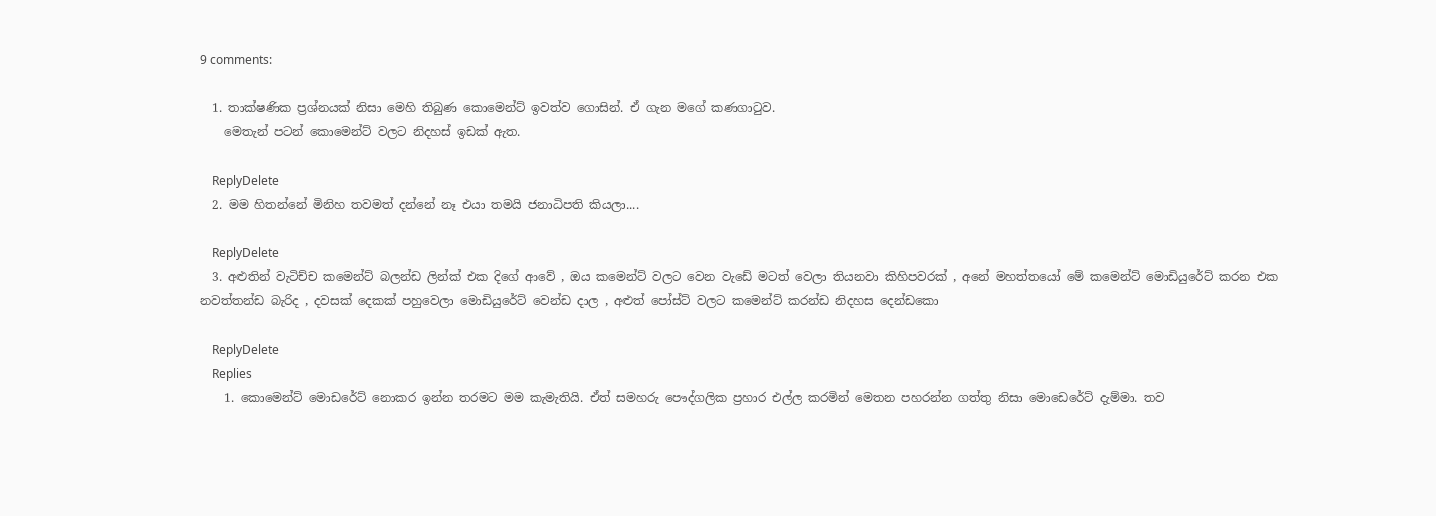9 comments:

  1. තාක්ෂණික ප්‍රශ්නයක් නිසා මෙහි තිබුණ කොමෙන්ට් ඉවත්ව ගොසින්. ඒ ගැන මගේ කණගාටුව.
    මෙතැන් පටන් කොමෙන්ට් වලට නිදහස් ඉඩක් ඇත.

    ReplyDelete
  2. මම හිතන්නේ මිනිහ තවමත් දන්නේ නෑ එයා තමයි ජනාධිපති කියලා....

    ReplyDelete
  3. අළුතින් වැටිච්ච කමෙන්ට් බලන්ඩ ලින්ක් එක දිගේ ආවේ , ඔය කමෙන්ට් වලට වෙන වැඩේ මටත් වෙලා තියනවා කිහිපවරක් , අනේ මහත්තයෝ මේ කමෙන්ට් මොඩියුරේට් කරන එක නවත්තන්ඩ බැරිද , දවසක් දෙකක් පහුවෙලා මොඩියුරේට් වෙන්ඩ දාල , අළුත් පෝස්ට් වලට කමෙන්ට් කරන්ඩ නිදහස දෙන්ඩකො

    ReplyDelete
    Replies
    1. කොමෙන්ට් මොඩරේට් නොකර ඉන්න තරමට මම කැමැතියි. ඒත් සමහරු පෞද්ගලික ප්‍රහාර එල්ල කරමින් මෙතන පහරන්න ගත්තු නිසා මොඩෙරේට් දැම්මා. තව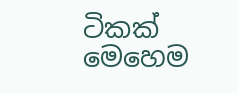ටිකක් මෙහෙම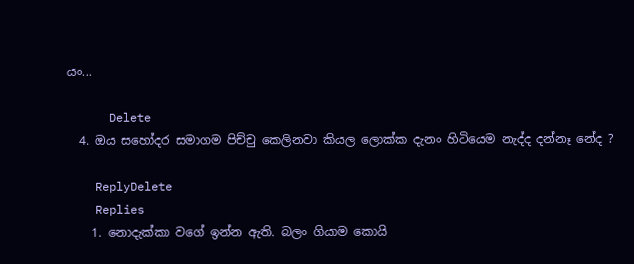යං...

      Delete
  4. ඔය සහෝදර සමාගම පිච්චු කෙලිනවා කියල ලොක්ක දැනං හිටියෙම නැද්ද දන්නෑ නේද ?

    ReplyDelete
    Replies
    1. නොදැක්කා වගේ ඉන්න ඇති. බලං ගියාම කොයි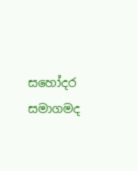සහෝදර සමාගමද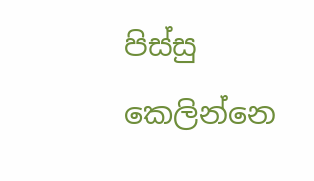පිස්සු කෙලින්නෙ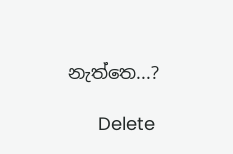නැත්තෙ...?

      Delete